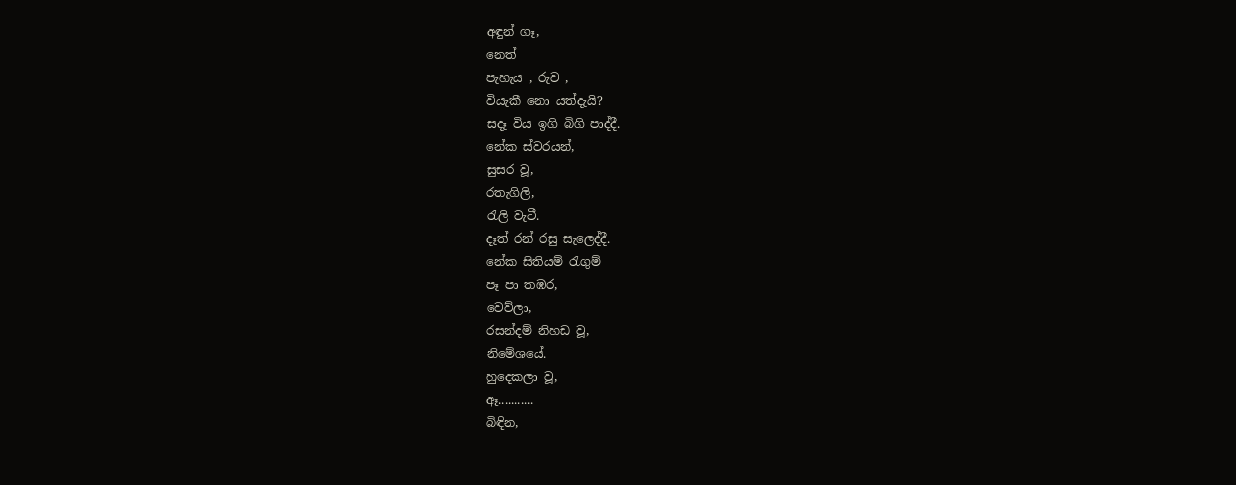අඳුන් ගෑ,
නෙත්
පැහැය , රුව ,
වියැකී නො යත්දැයි?
සදෑ විය ඉගි බිගි පාද්දී.
නේක ස්වරයන්,
සුසර වූ,
රතැගිලි,
රැලි වැටී.
දෑත් රන් රසු සැලෙද්දී.
නේක සිතියම් රැගුම්
පෑ පා තඹර,
වෙව්ලා,
රසන්දම් නිහඩ වූ,
නිමේශයේ.
හුදෙකලා වූ,
ඈ...........
බිඳින,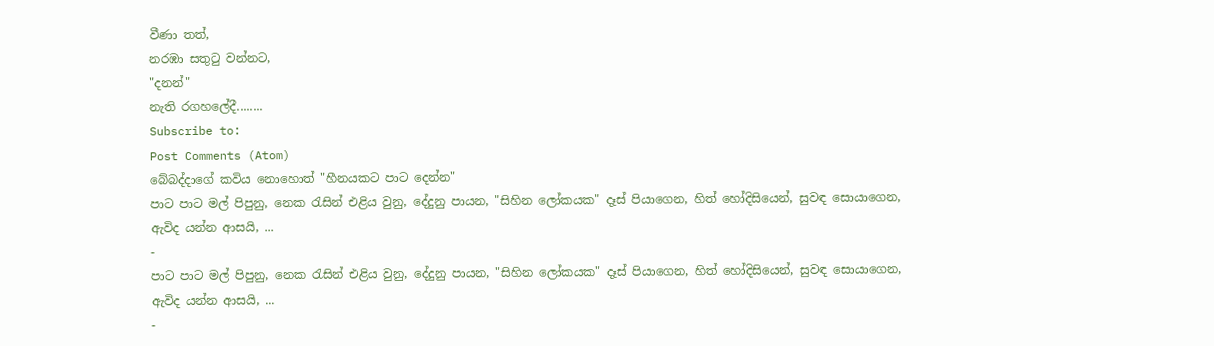වීණා තත්,
නරඹා සතුටු වන්නට,
"දනන්"
නැති රගහලේදී........
Subscribe to:
Post Comments (Atom)
බේබද්දාගේ කවිය නොහොත් "හීනයකට පාට දෙන්න"
පාට පාට මල් පිපුනු, නෙක රැසින් එළිය වුනු, දේදුනු පායන, "සිහින ලෝකයක" දෑස් පියාගෙන, හිත් හෝදිසියෙන්, සුවඳ සොයාගෙන, ඇවිද යන්න ආසයි, ...
-
පාට පාට මල් පිපුනු, නෙක රැසින් එළිය වුනු, දේදුනු පායන, "සිහින ලෝකයක" දෑස් පියාගෙන, හිත් හෝදිසියෙන්, සුවඳ සොයාගෙන, ඇවිද යන්න ආසයි, ...
-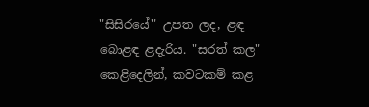"සිසිරයේ" උපත ලද, ළඳ බොළඳ ළදැරිය. "සරත් කල" කෙළිදෙලින්, කවටකම් කළ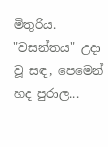මිතුරිය. "වසන්තය" උදා වූ සඳ, පෙමෙන් හද පුරාල...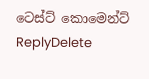ටෙස්ට් කොමෙන්ට්
ReplyDelete